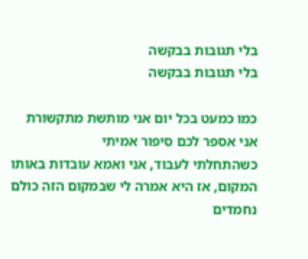בלי תגובות בבקשה
בלי תגובות בבקשה

כמו כמעט בכל יום אני מותשת מתקשורת
אני אספר לכם סיפור אמיתי
כשהתחלתי לעבוד, אני ואמא עובדות באותו המקום, אז היא אמרה לי שבמקום הזה כולם נחמדים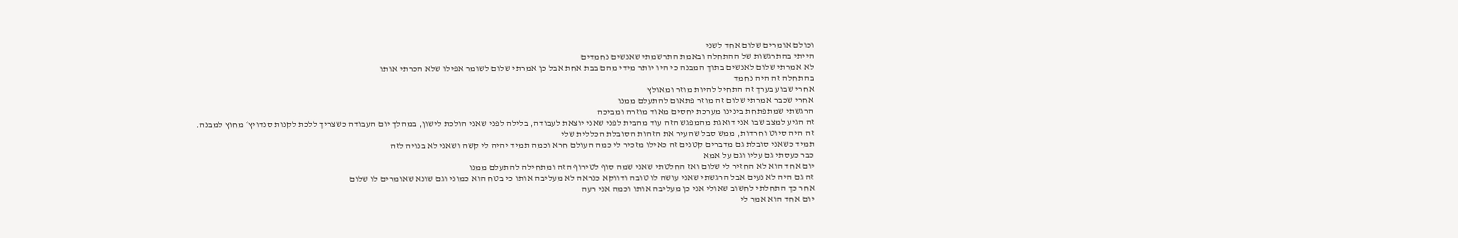וכולם אומרים שלום אחד לשני
הייתי בהתרגשות של ההתחלה ובאמת התרשמתי שאנשים נחמדים
לא אמרתי שלום לאנשים בתוך המבנה כי היו יותר מידי מהם בבת אחת אבל כן אמרתי שלום לשומר אפילו שלא הכרתי אותו
בהתחלה זה היה נחמד
אחרי שבוע בערך זה התחיל להיות מוזר ומאולץ
אחרי שכבר אמרתי שלום זה מוזר פתאום להתעלם ממנו
הרגשתי שמתפתחת בינינו מערכת יחסים מאוד מוזרה ומביכה
זה הגיע למצב שבו אני דואגת מהמפגש הזה עוד מהבית לפני שאני יוצאת לעבודה, בלילה לפני שאני הולכת לישון, במהלך יום העבודה כשצריך ללכת לקנות סנדויץ׳ מחוץ למבנה.
זה היה סיוט וחרדות, ממש סבל שהעיר את הזהות הסובלת הכללית שלי
תמיד כשאני סובלת גם מדברים קטנים זה כאילו מזכיר לי כמה העולם חרא וכמה תמיד יהיה לי קשה ושאני לא בנויה לזה
כבר כעסתי גם עליו וגם על אמא
יום אחד הוא לא החזיר לי שלום ואז החלטתי שאני שמה סוף לטירוף הזה ומתחילה להתעלם ממנו
זה גם היה לא נעים אבל הרגשתי שאני עושה לו טובה ודווקא כנראה לא מעליבה אותו כי בטח הוא כמוני וגם שונא שאומרים לו שלום
אחר כך התחלתי לחשוב שאולי אני כן מעליבה אותו וכמה אני רעה
יום אחד הוא אמר לי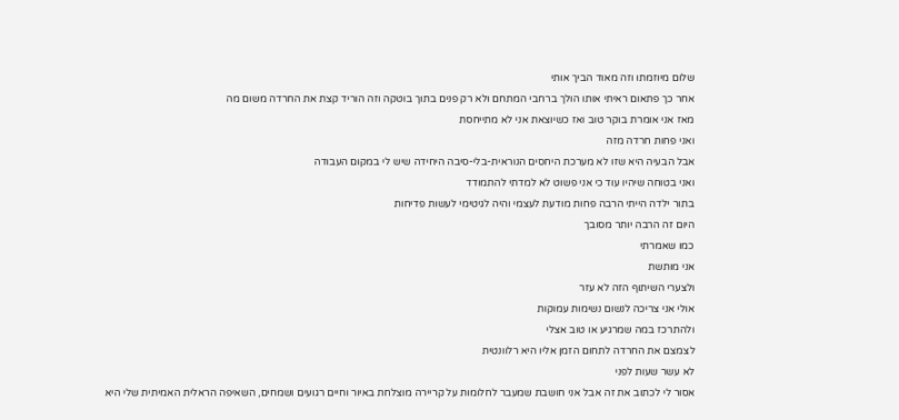שלום מיוזמתו וזה מאוד הביך אותי
אחר כך פתאום ראיתי אותו הולך ברחבי המתחם ולא רק פנים בתוך בוטקה וזה הוריד קצת את החרדה משום מה
מאז אני אומרת בוקר טוב ואז כשיוצאת אני לא מתייחסת
ואני פחות חרדה מזה
אבל הבעיה היא שזו לא מערכת היחסים הנוראית-בלי-סיבה היחידה שיש לי במקום העבודה
ואני בטוחה שיהיו עוד כי אני פשוט לא למדתי להתמודד
בתור ילדה הייתי הרבה פחות מודעת לעצמי והיה לגיטימי לעשות פדיחות
היום זה הרבה יותר מסובך
כמו שאמרתי
אני מותשת
ולצערי השיתוף הזה לא עזר
אולי אני צריכה לנשום נשימות עמוקות
ולהתרכז במה שמרגיע או טוב אצלי
לצמצם את החרדה לתחום הזמן אליו היא רלוונטית
לא עשר שעות לפני
אסור לי לכתוב את זה אבל אני חושבת שמעבר לחלומות על קריירה מוצלחת באיור וחיים רגועים ושמחים, השאיפה הראלית האמיתית שלי היא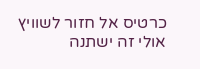כרטיס אל חזור לשוויץ
אולי זה ישתנה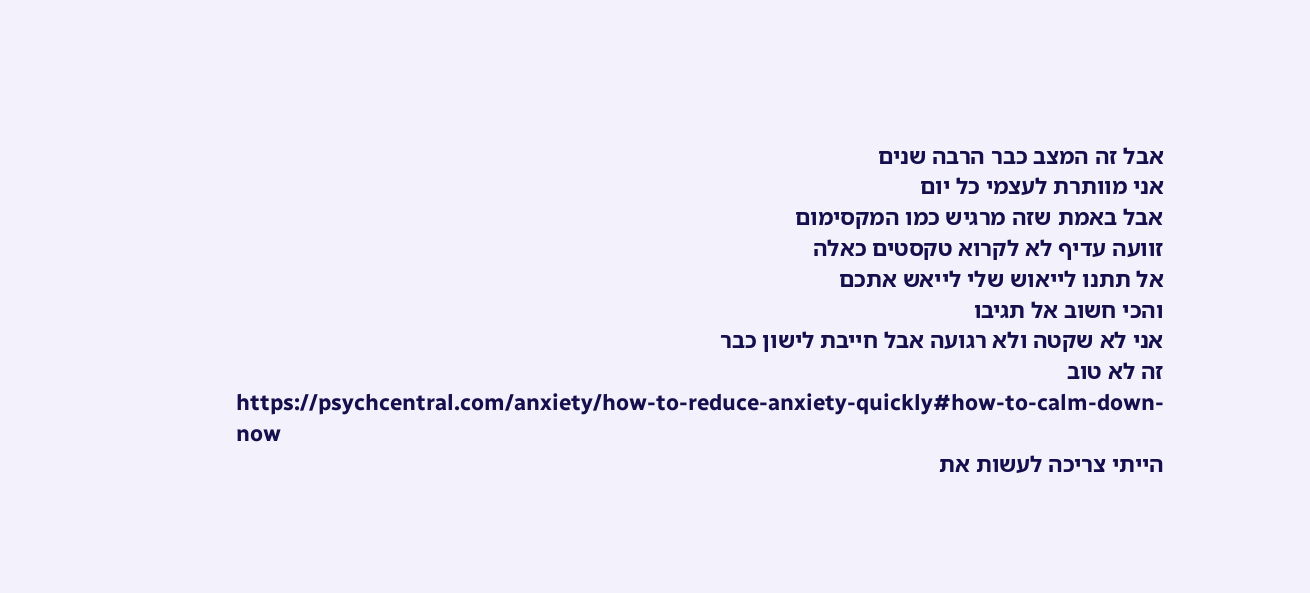אבל זה המצב כבר הרבה שנים
אני מוותרת לעצמי כל יום
אבל באמת שזה מרגיש כמו המקסימום
זוועה עדיף לא לקרוא טקסטים כאלה
אל תתנו לייאוש שלי לייאש אתכם
והכי חשוב אל תגיבו
אני לא שקטה ולא רגועה אבל חייבת לישון כבר
זה לא טוב
https://psychcentral.com/anxiety/how-to-reduce-anxiety-quickly#how-to-calm-down-now
הייתי צריכה לעשות את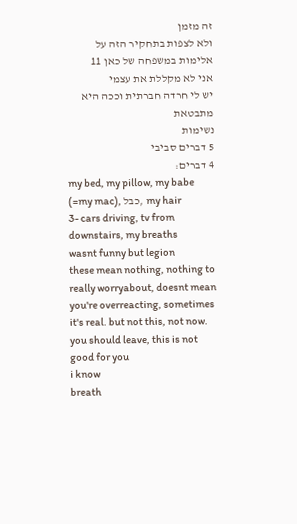זה מזמן
ולא לצפות בתחקיר הזה על אלימות במשפחה של כאן 11
אני לא מקללת את עצמי
יש לי חרדה חברתית וככה היא מתבטאת
נשימות
5 דברים סביבי
4 דברים:
my bed, my pillow, my babe (=my mac), כבל, my hair
3- cars driving, tv from downstairs, my breaths
wasnt funny but legion
these mean nothing, nothing to really worryabout, doesnt mean you're overreacting, sometimes it's real. but not this, not now.
you should leave, this is not good for you
i know
breath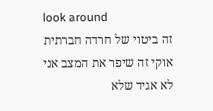look around
זה ביטוי של חרדה חברתית
אוקי זה שיפר את המצב אני לא אגיד שלא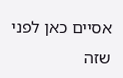אסיים כאן לפני שזה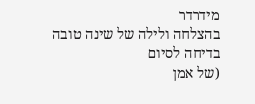מידרדר
בהצלחה ולילה של שינה טובה
בדיחה לסיום
(של אמן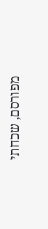מפורסם, שכחתי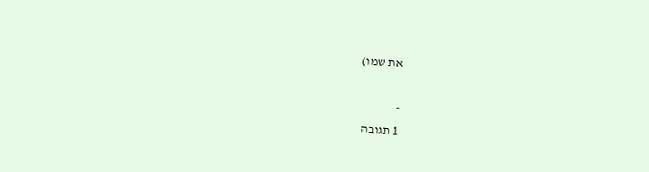את שמו)

-
1 תגובה